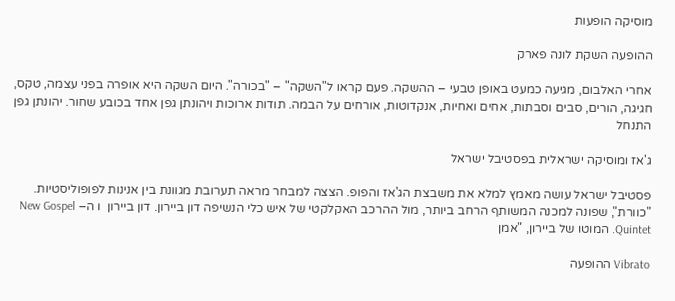מוסיקה הופעות

ההופעה השקת לונה פארק

אחרי האלבום, מגיעה כמעט באופן טבעי – ההשקה. פעם קראו ל"השקה" – "בכורה". היום השקה היא אופרה בפני עצמה, טקס, חגיגה, הורים, סבים וסבתות, אחים ואחיות, אנקדוטות, אורחים על הבמה. תודות ארוכות ויהונתן גפן אחד בכובע שחור. יהונתן גפן התנחל

ג'אז ומוסיקה ישראלית בפסטיבל ישראל

פסטיבל ישראל עושה מאמץ למלא את משבצת הג'אז והפופ. הצצה למבחר מראה תערובת מגוונת בין אנינות לפופוליסטיות. "כוורת", שפונה למכנה המשותף הרחב ביותר, מול ההרכב האקלקטי של איש כלי הנשיפה דון ביירון. דון ביירון  ו ה– New Gospel Quintet. המוטו של ביירון, "אמן

Vibrato ההופעה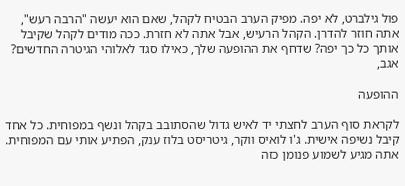פול גילברט, לא יפה. מפיק הערב הבטיח לקהל, שאם הוא יעשה "הרבה רעש", אתה חוזר להדרן. הקהל הרעיש, אבל אתה לא חזרת. ככה מודים לקהל שקיבל אותך כל כך יפה? שדחף את ההופעה שלך, כאילו סגד לאלוהי הגיטרה החדשים? אגב,

ההופעה

לקראת סוף הערב לחצתי יד לאיש גדול שהסתובב בקהל ונשף במפוחית. כל אחד קיבל נשיפה אישית. ג'ו לואיס ווקר, גיטריסט בלוז ענק, הפתיע אותי עם המפוחית. אתה מגיע לשמוע פנומן כזה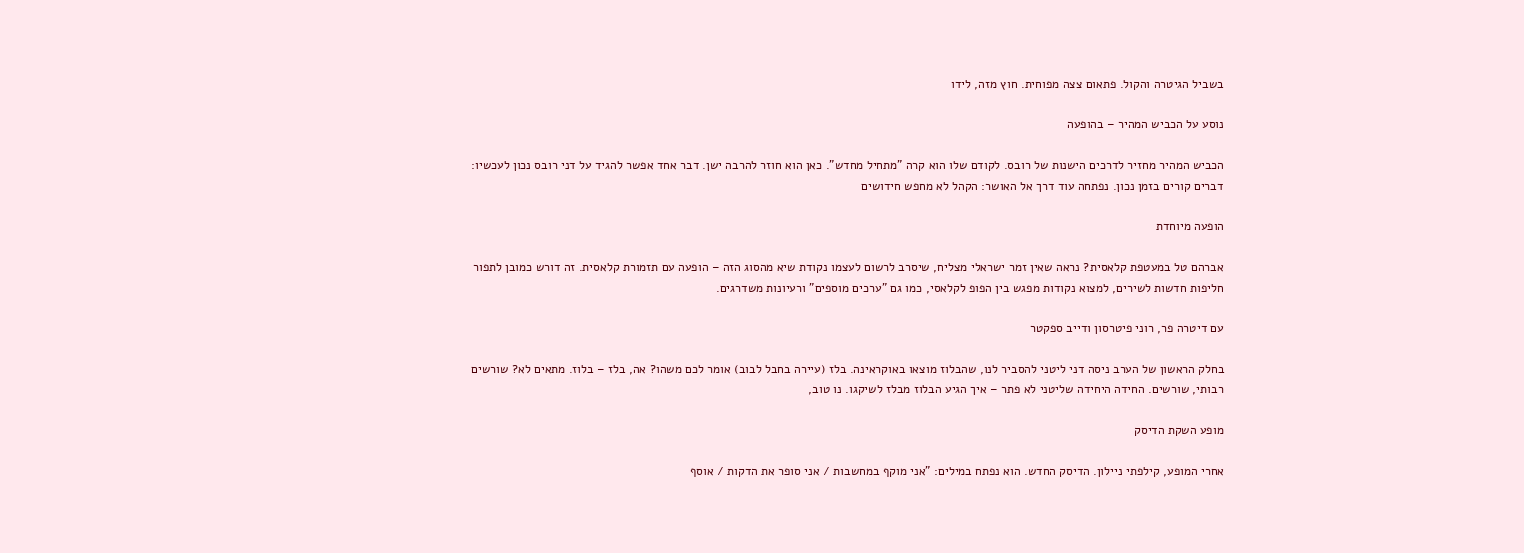בשביל הגיטרה והקול. פתאום צצה מפוחית. חוץ מזה, לידו

נוסע על הכביש המהיר – בהופעה

הכביש המהיר מחזיר לדרכים הישנות של רובס. לקודם שלו הוא קרה "מתחיל מחדש". כאן הוא חוזר להרבה ישן. דבר אחד אפשר להגיד על דני רובס נכון לעכשיו: דברים קורים בזמן נכון. נפתחה עוד דרך אל האושר: הקהל לא מחפש חידושים

הופעה מיוחדת

אברהם טל במעטפת קלאסית? נראה שאין זמר ישראלי מצליח, שיסרב לרשום לעצמו נקודת שיא מהסוג הזה – הופעה עם תזמורת קלאסית. זה דורש כמובן לתפור חליפות חדשות לשירים, למצוא נקודות מפגש בין הפופ לקלאסי, כמו גם "ערכים מוספים" ורעיונות משדרגים.

עם דיטרה פר, רוני פיטרסון ודייב ספקטר

בחלק הראשון של הערב ניסה דני ליטני להסביר לנו, שהבלוז מוצאו באוקראינה. בלז (עיירה בחבל לבוב) אומר לכם משהו? אה, בלז – בלוז. מתאים לא? שורשים רבותי, שורשים. החידה היחידה שליטני לא פתר – איך הגיע הבלוז מבלז לשיקגו. נו טוב,

מופע השקת הדיסק

אחרי המופע, קילפתי ניילון. הדיסק החדש. הוא נפתח במילים: "אני מוקף במחשבות / אני סופר את הדקות / אוסף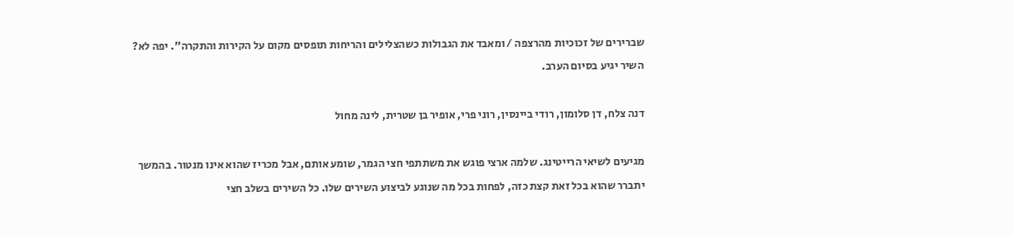שברירים של זכוכיות מהרצפה / ומאבד את הגבולות כשהצלילים והריחות תופסים מקום על הקירות והתקרה". יפה לא? השיר יגיע בסיום הערב.

דנה צלח, דן סלומון, רודי ביינסין, רוני פרי, אופיר בן שטרית, לינה מחול

מגיעים לשיאי הרייטינג. שלמה ארצי פוגש את משתתפי חצי הגמר, שומע אותם, אבל מכריז שהוא אינו מנטור. בהמשך יתברר שהוא בכל זאת קצת כזה, לפחות בכל מה שנוגע לביצוע השירים שלו. כל השירים בשלב חצי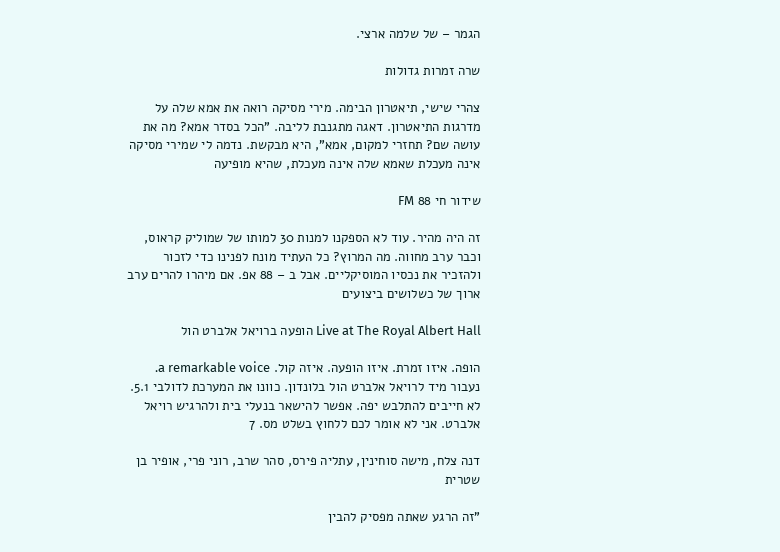הגמר – של שלמה ארצי.

שרה זמרות גדולות

צהרי שישי, תיאטרון הבימה. מירי מסיקה רואה את אמא שלה על מדרגות התיאטרון. דאגה מתגנבת לליבה. "הכל בסדר אמא? מה את עושה שם? תחזרי למקום, אמא", היא מבקשת. נדמה לי שמירי מסיקה אינה מעכלת שאמא שלה אינה מעכלת, שהיא מופיעה

שידור חי 88 FM

זה היה מהיר. עוד לא הספקנו למנות 30 למותו של שמוליק קראוס, וכבר ערב מחווה. מה המרוץ? כל העתיד מונח לפנינו כדי לזכור ולהזכיר את נכסיו המוסיקליים. אבל ב – 88 אפ. אם מיהרו להרים ערב ארוך של כשלושים ביצועים

Live at The Royal Albert Hall הופעה ברויאל אלברט הול

הופה. איזו זמרת. איזו הופעה. איזה קול. a remarkable voice. נעבור מיד לרויאל אלברט הול בלונדון. כוונו את המערכת לדולבי 5.1. לא חייבים להתלבש יפה. אפשר להישאר בנעלי בית ולהרגיש רויאל אלברט. אני לא אומר לכם ללחוץ בשלט מס. 7

דנה צלח, מישה סוחינין, עתליה פירס, סהר שרב, רוני פרי, אופיר בן שטרית

"זה הרגע שאתה מפסיק להבין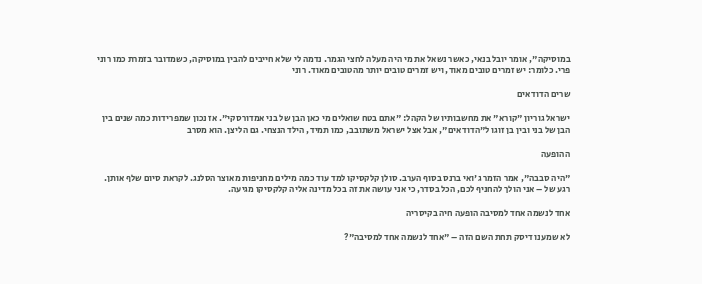במוסיקה", אומר יובל בנאי, כאשר נשאל את מי היה מעלה לחצי הגמר. נדמה לי שלא חייבים להבין במוסיקה, כשמדובר בזמרת כמו רוני פרי. כלומר: יש זמרים טובים מאוד, ויש זמרים טובים יותר מהטובים מאוד. רוני

שרים הדודאים

ישראל גוריון "קורא" את מחשבותיו של הקהל: "אתם בטח שואלים מי כאן הבן של בני אמדורסקי". אז נכון שמפרידות כמה שנים בין הבן של בני ובין בן זוגו ל"הדודאים", אבל אצל ישראל משתובב, כמו תמיד, הילד הנצחי. גם הליצן. הוא מסרב

ההופעה

"היה סבבה", אמר הזמר ג'ואי ברנס בסוף הערב. סולן קלקסיקו למד עוד כמה מילים מחניפות מאוצר הסלנג. לקראת סיום שלף אותן. רגע של – אני הולך להחניף לכם, הכל בסדר, כי אני עושה את זה בכל מדינה אליה קלקסיקו מגיעה.

אחד לנשמה אחד למסיבה הופעה חיה בקיסריה

לא שמענו דיסק תחת השם הזה – "אחד לנשמה אחד למסיבה"?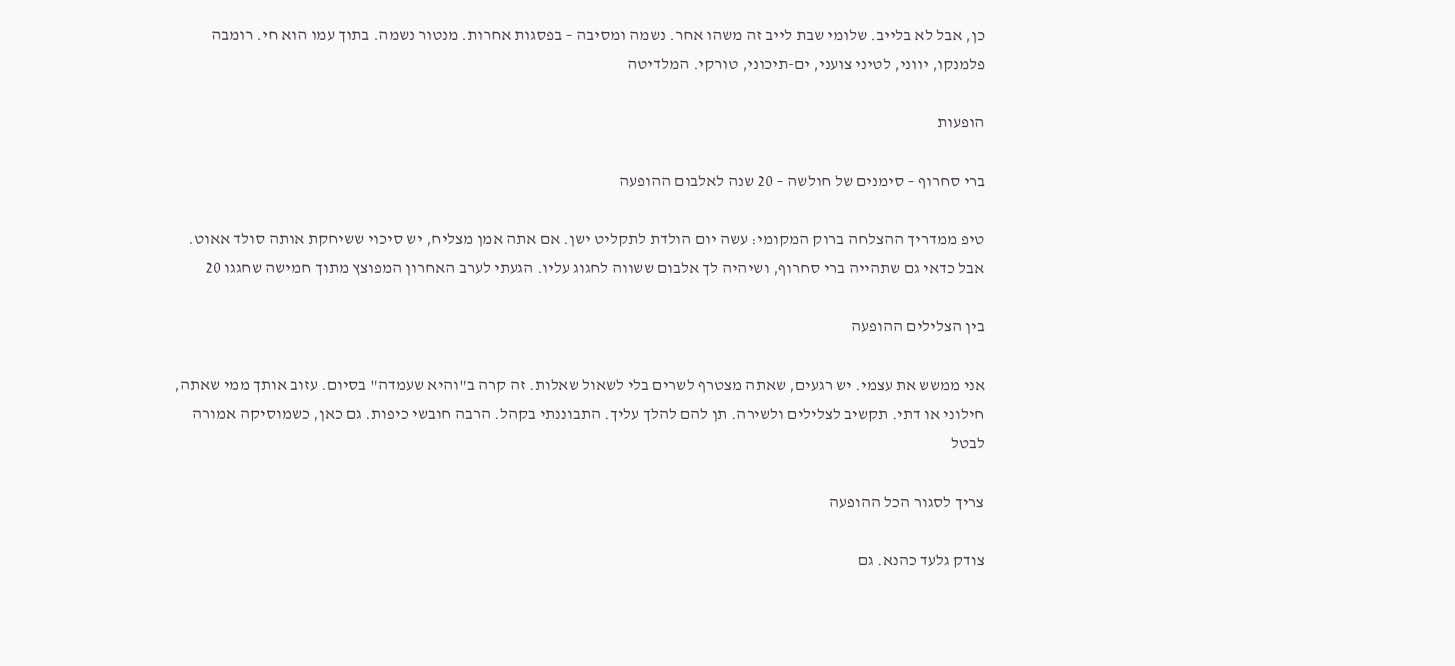כן, אבל לא בלייב. שלומי שבת לייב זה משהו אחר. נשמה ומסיבה – בפסגות אחרות. מנטור נשמה. בתוך עמו הוא חי. רומבה פלמנקו, יווני, לטיני צועני, ים-תיכוני, טורקי. המלדיטה

הופעות

ברי סחרוף – סימנים של חולשה – 20 שנה לאלבום ההופעה

טיפ ממדריך ההצלחה ברוק המקומי: עשה יום הולדת לתקליט ישן. אם אתה אמן מצליח, יש סיכוי ששיחקת אותה סולד אאוט. אבל כדאי גם שתהייה ברי סחרוף, ושיהיה לך אלבום ששווה לחגוג עליו. הגעתי לערב האחרון המפוצץ מתוך חמישה שחגגו 20

בין הצלילים ההופעה

אני ממשש את עצמי. יש רגעים, שאתה מצטרף לשרים בלי לשאול שאלות. זה קרה ב"והיא שעמדה" בסיום. עזוב אותך ממי שאתה, חילוני או דתי. תקשיב לצלילים ולשירה. תן להם להלך עליך. התבוננתי בקהל. הרבה חובשי כיפות. גם כאן, כשמוסיקה אמורה לבטל

צריך לסגור הכל ההופעה

צודק גלעד כהנא. גם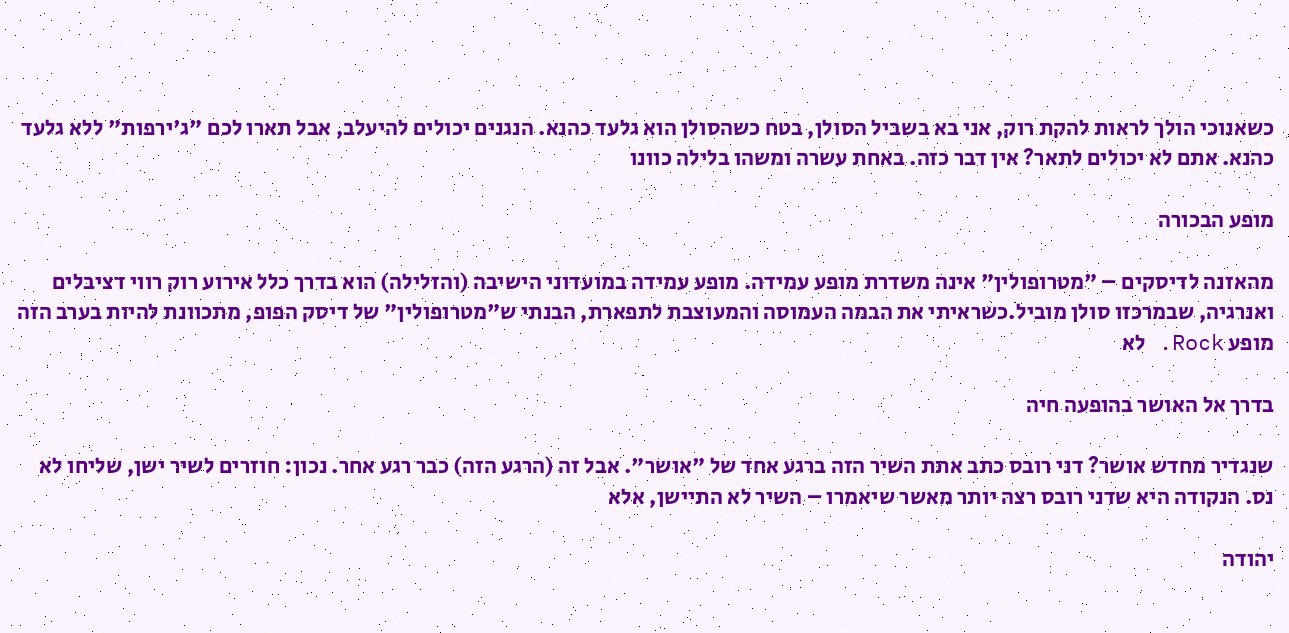כשאנוכי הולך לראות להקת רוק, אני בא בשביל הסולן, בטח כשהסולן הוא גלעד כהנא. הנגנים יכולים להיעלב, אבל תארו לכם "ג'ירפות" ללא גלעד כהנא. אתם לא יכולים לתאר? אין דבר כזה. באחת עשרה ומשהו בלילה כוונו

מופע הבכורה

מהאזנה לדיסקים – "מטרופולין" אינה משדרת מופע עמידה. מופע עמידה במועדוני הישיבה (והזלילה) הוא בדרך כלל אירוע רוק רווי דציבלים ואנרגיה, שבמרכזו סולן מוביל.כשראיתי את הבמה העמוסה והמעוצבת לתפארת, הבנתי ש"מטרופולין" של דיסק הפופ, מתכוונת להיות בערב הזה מופע Rock. לא

בדרך אל האושר בהופעה חיה

שנגדיר מחדש אושר? דני רובס כתב אתת השיר הזה ברגע אחד של "אושר". אבל זה (הרגע הזה) כבר רגע אחר. נכון: חוזרים לשיר ישן, שליחו לא נס. הנקודה היא שדני רובס רצה יותר מאשר שיאמרו – השיר לא התיישן, אלא

יהודה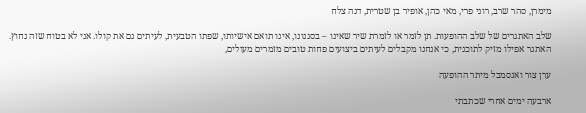מימרן, סהר שרב, רוני פרי, מאי כהן, אופיר בן שטרית, דנה צלח

שלב האתגרים של שלב ההופעות. תן לזמר או לזמרת שיר שאינו – בסגנונו, אינו תואם אישיותו, שפתו הטבעית, לעיתים גם את קולו. אני לא בטוח שזה נחוץ. האתגר אפילו מזיק לתוכנית, כי אנחנו מקבלים לעיתים ביצועים פחות טובים מזמרים מעולים,

ערן צור ואנסמבל מיתר ההופעה

ארבעה ימים אחרי שכתבתי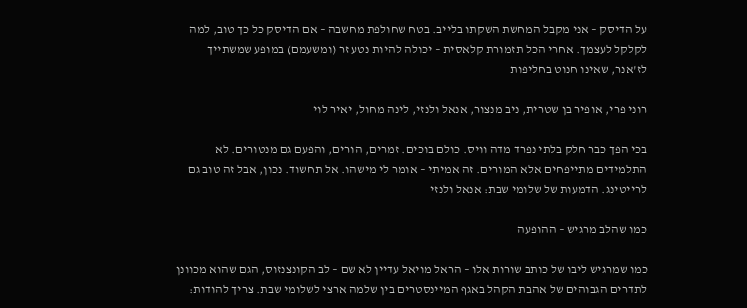על הדיסק – אני מקבל המחשת השקתו בלייב. בטח שחולפת מחשבה – אם הדיסק כל כך טוב, למה לקלקל לעצמך. אחרי הכל תזמורת קלאסית – יכולה להיות נטע זר (ומשעמם) במופע שמשתייך לז'אנר, שאינו חנוט בחליפות

רוני פרי, אופיר בן שטרית, ניב מנצור, אנאל ולנזי, לינה מחול, יאיר לוי

בכי הפך כבר חלק בלתי נפרד מדה וויס. כולם בוכים. זמרים, הורים, והפעם גם מנטורים. לא התלמידים מתייפחים אלא המורים. זה אמיתי – אומר לי מישהו. אל תחשוד. נכון, אבל זה טוב גם לרייטינג. הדמעות של שלומי שבת: אנאל ולנזי

כמו שהלב מרגיש – ההופעה

כמו שמרגיש ליבו של כותב שורות אלו – הראל מויאל עדיין לא שם – לב הקונצנזוס, הגם שהוא מכוונן לתדרים הגבוהים של אהבת הקהל באגף המיינסטרים בין שלמה ארצי לשלומי שבת. צריך להודות: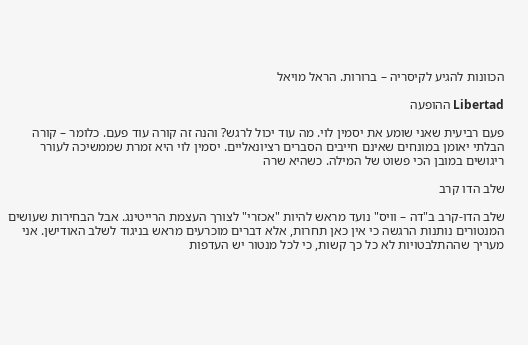הכוונות להגיע לקיסריה – ברורות. הראל מויאל

Libertad ההופעה

פעם רביעית שאני שומע את יסמין לוי. מה עוד יכול לרגש? והנה זה קורה עוד פעם. כלומר – קורה הבלתי יאומן במונחים שאינם חייבים הסברים רציונאליים. יסמין לוי היא זמרת שממשיכה לעורר ריגושים במובן הכי פשוט של המילה. כשהיא שרה

שלב הדו קרב

שלב הדו-קרב ב"דה – וויס" נועד מראש להיות "אכזרי" לצורך העצמת הרייטינג. אבל הבחירות שעושים המנטורים נותנות הרגשה כי אין כאן תחרות, אלא דברים מוכרעים מראש בניגוד לשלב האודישן. אני מעריך שההתלבטויות לא כל כך קשות, כי לכל מנטור יש העדפות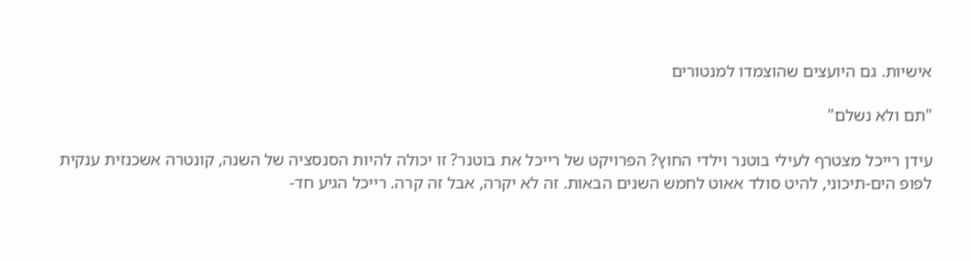אישיות. גם היועצים שהוצמדו למנטורים

"תם ולא נשלם"

עידן רייכל מצטרף לעילי בוטנר וילדי החוץ? הפרויקט של רייכל את בוטנר? זו יכולה להיות הסנסציה של השנה, קונטרה אשכנזית ענקית לפופ הים-תיכוני, להיט סולד אאוט לחמש השנים הבאות. זה לא יקרה, אבל זה קרה. רייכל הגיע חד-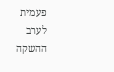פעמית לערב ההשקה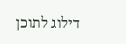דילוג לתוכן